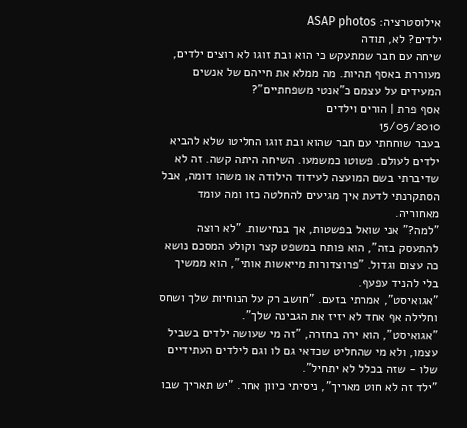אילוסטרציה: ASAP photos
ילדים? לא, תודה
שיחה עם חבר שמתעקש כי הוא ובת זוגו לא רוצים ילדים, מעוררת באסף תהיות. מה ממלא את חייהם של אנשים המעידים על עצמם כ"אנטי משפחתיים"?
אסף פרת | הורים וילדים
15/05/2010
בעבר שוחחתי עם חבר שהוא ובת זוגו החליטו שלא להביא ילדים לעולם. פשוטו כמשמעו. השיחה היתה קשה. זה לא שדיברתי בשם המועצה לעידוד הילודה או משהו דומה, אבל הסתקרנתי לדעת איך מגיעים להחלטה כזו ומה עומד מאחוריה.
"למה?" אני שואל בפשטות, אך בנחישות. "לא רוצה להתעסק בזה", הוא פותח במשפט קצר וקולע המסכם נושא כה עצום וגדול. "פרוצדורות מייאשות אותי", הוא ממשיך בלי להניד עפעף.
"אגואיסט", אמרתי בזעם. "חושב רק על הנוחיות שלך ושחס וחלילה אף אחד לא יזיז את הגבינה שלך".
"אגואיסט", הוא ירה בחזרה, "זה מי שעושה ילדים בשביל עצמו, ולא מי שהחליט שכדאי גם לו וגם לילדים העתידיים שלו - שזה בכלל לא יתחיל".
"ילד זה לא חוט מאריך", ניסיתי כיוון אחר. "יש תאריך שבו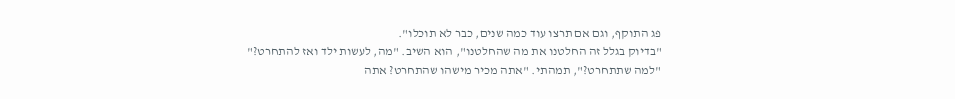פג התוקף, וגם אם תרצו עוד כמה שנים, כבר לא תוכלו".
"בדיוק בגלל זה החלטנו את מה שהחלטנו", הוא השיב. "מה, לעשות ילד ואז להתחרט?"
"למה שתתחרט?", תמהתי. "אתה מכיר מישהו שהתחרט? אתה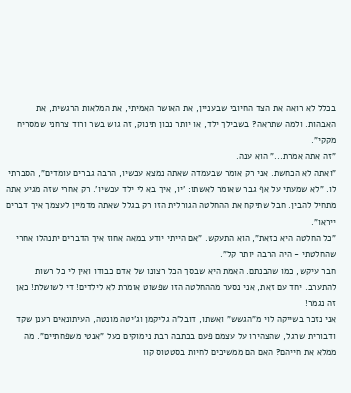בכלל לא רואה את הצד החיובי שבעניין, את האושר האמיתי, את המלאות הרגשית, את האבהות. ולמה שתראה? בשבילך ילד, או יותר נכון תינוק, זה גוש בשר ורוד צרחני שמסריח מקקי".
"זה אתה אמרת..." הוא ענה.
"ואתה לא הכחשת. אני רק אומר שבעמדה שאתה נמצא עכשיו, הרבה גברים עומדים", הסברתי לו. "לא שמעתי על אף גבר שאומר לאשתו: 'יו, איך בא לי ילד עכשיו'. רק אחרי שזה מגיע אתה מתחיל להבין. חבל שתיקח את ההחלטה הגורלית הזו רק בגלל שאתה מדמיין לעצמך איך דברים ייראו".
"כל החלטה היא כזאת", הוא התעקש. "אם הייתי יודע במאה אחוז איך הדברים יתנהלו אחרי שהחלטתי - היה הרבה יותר קל".
חבר עיקש, כמו שהבנתם. האמת היא שבסך הכל רצונו של אדם כבודו ואין לי כל רשות להתערב. יחד עם זאת, אני נסער מההחלטה הזו שפשוט אומרת לא לילדים! די לשושלת! כאן זה נגמר!
אני נזכר בשייקה לוי מ"הגשש" ואשתו, דובל'ה גליקמן וג'יטה מונטה, העיתונאים רענן שקד ודבורית שרגל, שהצהירו על עצמם פעם בכתבה רבת נימוקים כעל "אנטי משפחתיים". מה ממלא את חייהם? האם הם ממשיכים לחיות בסטטוס קוו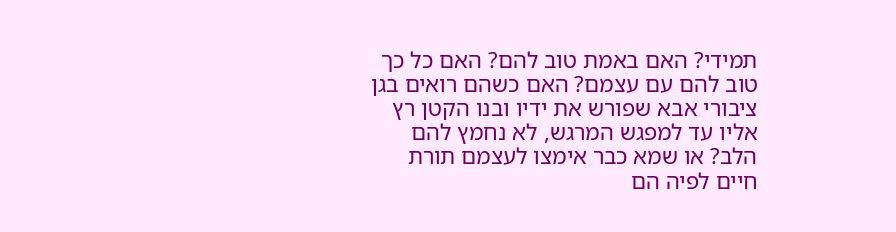תמידי? האם באמת טוב להם? האם כל כך טוב להם עם עצמם? האם כשהם רואים בגן ציבורי אבא שפורש את ידיו ובנו הקטן רץ אליו עד למפגש המרגש, לא נחמץ להם הלב? או שמא כבר אימצו לעצמם תורת חיים לפיה הם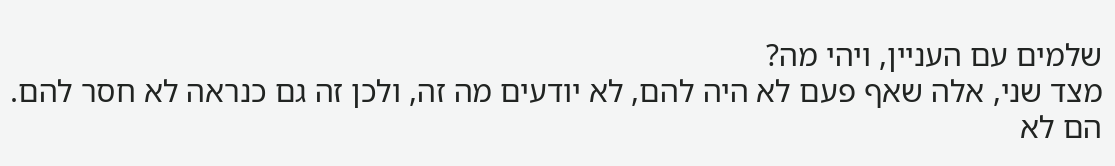שלמים עם העניין, ויהי מה?
מצד שני, אלה שאף פעם לא היה להם, לא יודעים מה זה, ולכן זה גם כנראה לא חסר להם. הם לא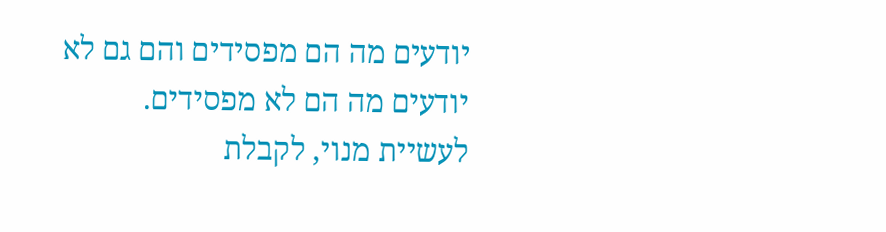יודעים מה הם מפסידים והם גם לא יודעים מה הם לא מפסידים.
לעשיית מנוי, לקבלת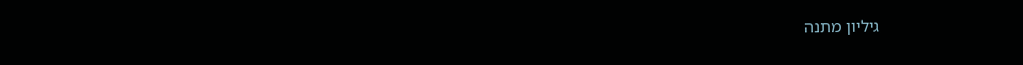גיליון מתנה